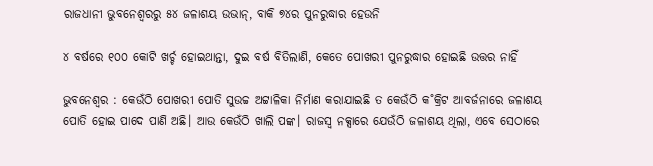ରାଜଧାନୀ ଭୁବନେଶ୍ୱରରୁ ୫୪ ଜଳାଶୟ ଉଭାନ୍, ବାକି ୭୪ର ପୁନରୁଦ୍ଧାର ହେଉନି

୪ ବର୍ଷରେ ୧୦୦ କୋଟି ଖର୍ଚ୍ଚ ହୋଇଥାନ୍ତା, ଦୁଇ ବର୍ଷ ବିତିଲାଣି, କେତେ ପୋଖରୀ ପୁନରୁଦ୍ଧାର ହୋଇଛି ଉତ୍ତର ନାହିଁ

ଭୁବନେଶ୍ବର : କେଉଁଠି ପୋଖରୀ ପୋତି ସୁଉଚ୍ଚ ଅଟ୍ଟାଳିକା ନିର୍ମାଣ କରାଯାଇଛି ତ କେଉଁଠି କ˚କ୍ରିଟ ଆବର୍ଜନାରେ ଜଳାଶୟ ପୋତି ହୋଇ ପାଦେ ପାଣି ଅଛି। ଆଉ କେଉଁଠି ଖାଲି ପଙ୍କ। ରାଜସ୍ବ ନକ୍ସାରେ ଯେଉଁଠି ଜଳାଶୟ ଥିଲା, ଏବେ ସେଠାରେ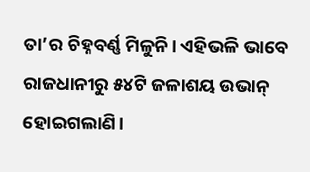ତା’ର ଚିହ୍ନବର୍ଣ୍ଣ ମିଳୁନି। ଏହିଭଳି ଭାବେ ରାଜଧାନୀରୁ ୫୪ଟି ଜଳାଶୟ ଉଭାନ୍‌ ହୋଇଗଲାଣି।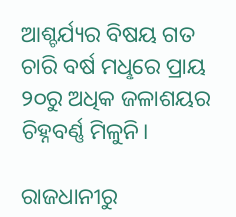ଆଶ୍ଚର୍ଯ୍ୟର ବିଷୟ ଗତ ଚାରି ବର୍ଷ ମଧୢରେ ପ୍ରାୟ ୨୦ରୁ ଅଧିକ ଜଳାଶୟର ଚିହ୍ନବର୍ଣ୍ଣ ମିଳୁନି।

ରାଜଧାନୀରୁ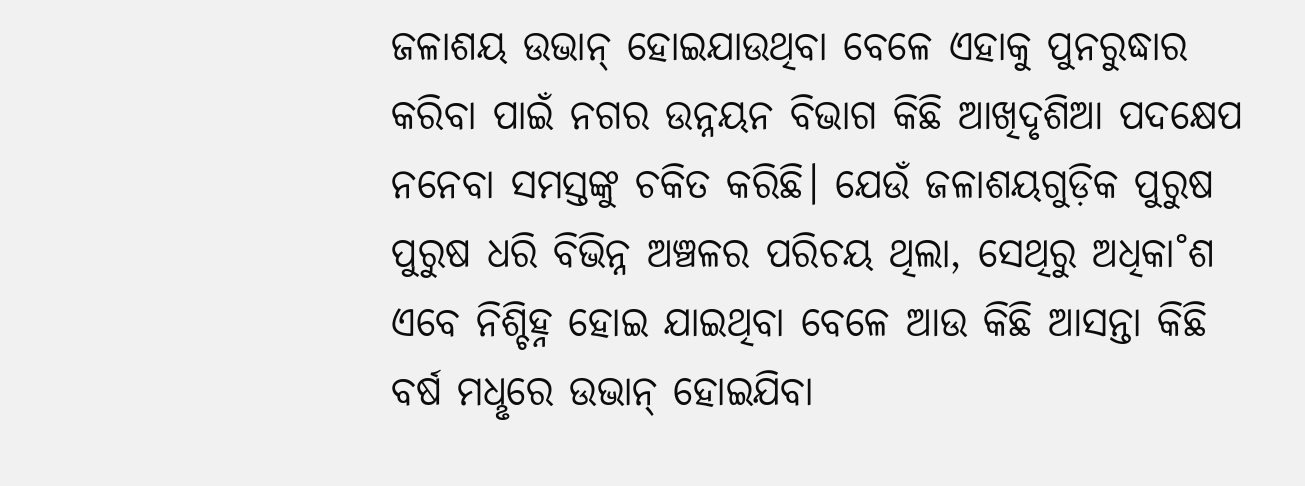ଜଳାଶୟ ଉଭାନ୍‌ ହୋଇଯାଉଥିବା ବେଳେ ଏହାକୁ ପୁନରୁଦ୍ଧାର କରିବା ପାଇଁ ନଗର ଉନ୍ନୟନ ବିଭାଗ କିଛି ଆଖିଦୃଶିଆ ପଦକ୍ଷେପ ନନେବା ସମସ୍ତଙ୍କୁ ଚକିତ କରିଛି। ଯେଉଁ ଜଳାଶୟଗୁଡ଼ିକ ପୁରୁଷ ପୁରୁଷ ଧରି ବିଭିନ୍ନ ଅଞ୍ଚଳର ପରିଚୟ ଥିଲା, ସେଥିରୁ ଅଧିକା˚ଶ ଏବେ ନିଶ୍ଚିହ୍ନ ହୋଇ ଯାଇଥିବା ବେଳେ ଆଉ କିଛି ଆସନ୍ତା କିଛି ବର୍ଷ ମଧୢରେ ଉଭାନ୍‌ ହୋଇଯିବା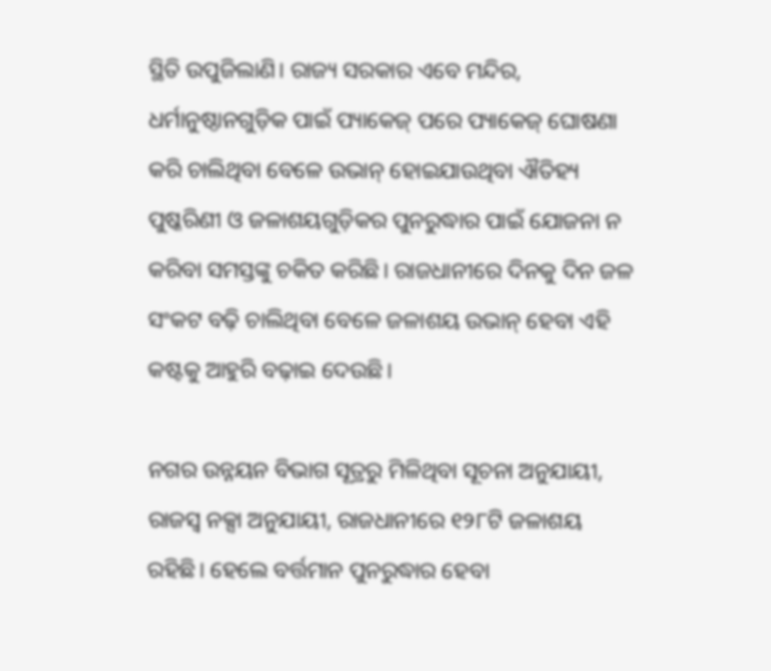ସ୍ଥିତି ଉପୁଜିଲାଣି। ରାଜ୍ୟ ସରକାର ଏବେ ମନ୍ଦିର, ଧର୍ମାନୁଷ୍ଠାନଗୁଡ଼ିକ ପାଇଁ ପ୍ୟାକେଜ୍ ପରେ ପ୍ୟାକେଜ୍ ଘୋଷଣା କରି ଚାଲିଥିବା ବେଳେ ଉଭାନ୍ ହୋଇଯାଉଥିବା ଐତିହ୍ୟ ପୁଷ୍କରିଣୀ ଓ ଜଳାଶୟଗୁଡ଼ିକର ପୁନରୁଦ୍ଧାର ପାଇଁ ଯୋଜନା ନ କରିବା ସମସ୍ତଙ୍କୁ ଚକିତ କରିଛି। ରାଜଧାନୀରେ ଦିନକୁ ଦିନ ଜଳ ସଂକଟ ବଢ଼ି ଚାଲିଥିବା ବେଳେ ଜଳାଶୟ ଉଭାନ୍ ହେବା ଏହି କଷ୍ଟକୁ ଆହୁରି ବଢ଼ାଇ ଦେଉଛି।

ନଗର ଉନ୍ନୟନ ବିଭାଗ ସୂତ୍ରରୁ ମିଳିଥିବା ସୂଚନା ଅନୁଯାୟୀ, ରାଜସ୍ବ ନକ୍ସା ଅନୁଯାୟୀ, ରାଜଧାନୀରେ ୧୨୮ଟି ଜଳାଶୟ ରହିଛି। ହେଲେ ବର୍ତ୍ତମାନ ପୁନରୁଦ୍ଧାର ହେବା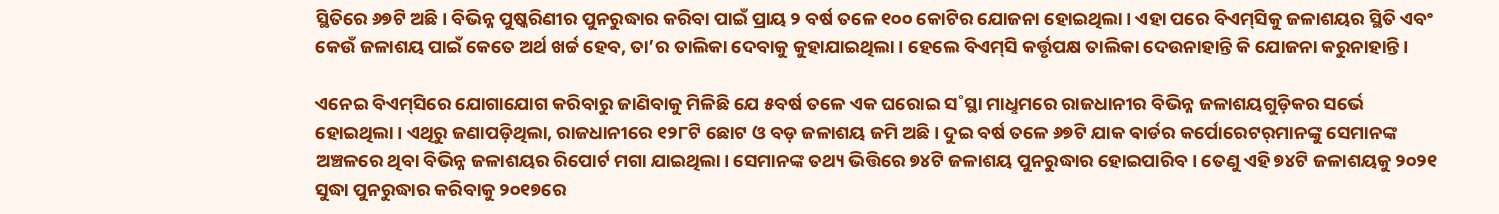ସ୍ଥିତିରେ ୬୭ଟି ଅଛି। ବିଭିନ୍ନ ପୁଷ୍କରିଣୀର ପୁନରୁଦ୍ଧାର କରିବା ପାଇଁ ପ୍ରାୟ ୨ ବର୍ଷ ତଳେ ୧୦୦ କୋଟିର ଯୋଜନା ହୋଇଥିଲା। ଏହା ପରେ ବିଏମ୍‌ସିକୁ ଜଳାଶୟର ସ୍ଥିତି ଏବଂ କେଉଁ ଜଳାଶୟ ପାଇଁ କେତେ ଅର୍ଥ ଖର୍ଚ୍ଚ ହେବ, ତା’ର ତାଲିକା ଦେବାକୁ କୁହାଯାଇଥିଲା। ହେଲେ ବିଏମ୍‌ସି କର୍ତ୍ତୃପକ୍ଷ ତାଲିକା ଦେଉନାହାନ୍ତି କି ଯୋଜନା କରୁନାହାନ୍ତି।

ଏନେଇ ବିଏମ୍‌ସିରେ ଯୋଗାଯୋଗ କରିବାରୁ ଜାଣିବାକୁ ମିଳିଛି ଯେ ୫ବର୍ଷ ତଳେ ଏକ ଘରୋଇ ସ˚ସ୍ଥା ମାଧୢମରେ ରାଜଧାନୀର ବିଭିନ୍ନ ଜଳାଶୟଗୁଡ଼ିକର ସର୍ଭେ ହୋଇଥିଲା। ଏଥିରୁ ଜଣାପଡ଼ିଥିଲା, ରାଜଧାନୀରେ ୧୨୮ଟି ଛୋଟ ଓ ବଡ଼ ଜଳାଶୟ ଜମି ଅଛି। ଦୁଇ ବର୍ଷ ତଳେ ୬୭ଟି ଯାକ ଵାର୍ଡର କର୍ପୋରେଟର୍‌ମାନଙ୍କୁ ସେମାନଙ୍କ ଅଞ୍ଚଳରେ ଥିବା ବିଭିନ୍ନ ଜଳାଶୟର ରିପୋର୍ଟ ମଗା ଯାଇଥିଲା। ସେମାନଙ୍କ ତଥ୍ୟ ଭିତ୍ତିରେ ୭୪ଟି ଜଳାଶୟ ପୁନରୁଦ୍ଧାର ହୋଇପାରିବ। ତେଣୁ ଏହି ୭୪ଟି ଜଳାଶୟକୁ ୨୦୨୧ ସୁଦ୍ଧା ପୁନରୁଦ୍ଧାର କରିବାକୁ ୨୦୧୭ରେ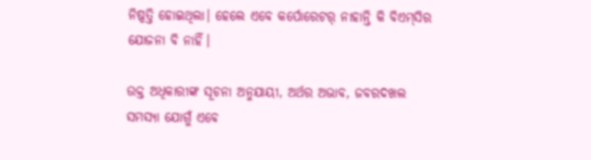ନିଷ୍ପତ୍ତି ହୋଇଥିଲା। ହେଲେ ଏବେ କର୍ପୋ‌ରେଟର୍‌ ନାହାନ୍ତି କି ବିଏମ୍‌ସିର ଯୋଜନା ବି ନାହିଁ।

ଉକ୍ତ ଅଧିକାରୀଙ୍କ ସୂଚନା ଅନୁଯାୟୀ, ଅର୍ଥର ଅଭାବ, ଜବରଦଖଲ ସମସ୍ୟା ଯୋଗୁଁ ଏବେ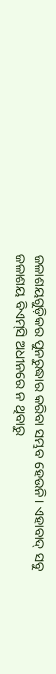ଜଳାଶୟଗୁଡ଼ିକର ପୁନରୁଦ୍ଧାର କରିବା ସମ୍ଭବ ହେଉନି। ଏହାବାଦ୍‌ ସବୁ ଜଳାଶୟ ବିଏମ୍‌ସି ଅଧୀନରେ ନ ଥିବାରୁ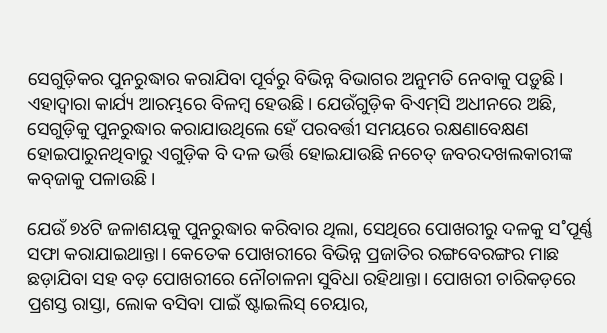ସେଗୁଡ଼ିକର ପୁନରୁଦ୍ଧାର କରାଯିବା ପୂର୍ବରୁ ବିଭିନ୍ନ ବିଭାଗର ଅନୁମତି ନେବାକୁ ପଡ଼ୁଛି। ଏହାଦ୍ବାରା କାର୍ଯ୍ୟ ଆରମ୍ଭରେ ବିଳମ୍ବ ହେଉଛି। ଯେଉଁଗୁଡ଼ିକ ବିଏମ୍‌ସି ଅଧୀନରେ ଅଛି, ସେଗୁଡ଼ିକୁ ପୁନରୁଦ୍ଧାର କରାଯାଉଥିଲେ ହେଁ ପରବର୍ତ୍ତୀ ସମୟରେ ରକ୍ଷଣାବେକ୍ଷଣ ହୋଇପାରୁନଥିବାରୁ ଏଗୁଡ଼ିକ ବି ଦଳ ଭର୍ତ୍ତି ହୋଇଯାଉଛି ନଚେତ୍ ଜବରଦଖଲକାରୀଙ୍କ କବ୍‌ଜାକୁ ପଳାଉଛି।

ଯେଉଁ ୭୪ଟି ‌ଜଳାଶୟକୁ ପୁନରୁଦ୍ଧାର କରିବାର ଥିଲା, ସେଥିରେ ପୋଖରୀରୁ ଦଳକୁ ସ˚ପୂର୍ଣ୍ଣ ସଫା କରାଯାଇଥାନ୍ତା। କେତେକ ପୋଖରୀରେ ବିଭିନ୍ନ ପ୍ରଜାତିର ରଙ୍ଗବେରଙ୍ଗର ମାଛ ଛଡ଼ାଯିବା ସହ ବଡ଼ ପୋଖରୀରେ ନୌଚାଳନା ସୁବିଧା ରହିଥାନ୍ତା। ପୋଖରୀ ଚାରିକଡ଼ରେ ପ୍ରଶସ୍ତ ରାସ୍ତା, ଲୋକ ବସିବା ପାଇଁ ଷ୍ଟାଇଲିସ୍‌ ଚେୟାର,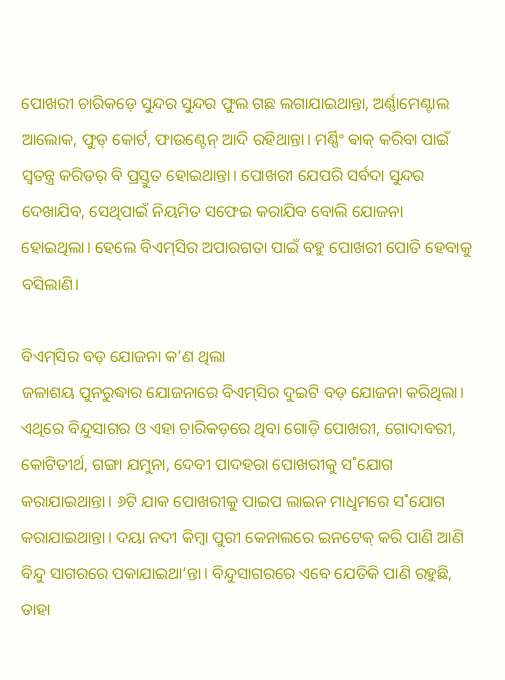ପୋଖରୀ ଚାରିକଡ଼େ ସୁନ୍ଦର ସୁନ୍ଦର ଫୁଲ ଗଛ ଲଗାଯାଇଥାନ୍ତା, ଅର୍ଣ୍ଣାମେଣ୍ଟାଲ ଆଲୋକ, ଫୁଡ୍‌ କୋର୍ଟ, ଫାଉଣ୍ଟେନ୍‌ ଆଦି ରହିଥାନ୍ତା। ମର୍ଣ୍ଣିଂ ଵାକ୍‌ କରିବା ପାଇଁ ସ୍ବତନ୍ତ୍ର କରିଡର୍‌ ବି ପ୍ରସ୍ତୁତ ହୋଇଥାନ୍ତା। ପୋଖରୀ ଯେପରି ସର୍ବଦା ସୁନ୍ଦର ଦେଖାଯିବ, ସେଥିପାଇଁ ନିୟମିତ ସଫେଇ କରାଯିବ ବୋଲି ଯୋଜନା ହୋଇଥିଲା। ହେଲେ ବିଏମ୍‌ସିର ଅପାରଗତା ପାଇଁ ବହୁ ପୋଖରୀ ପୋତି ହେବାକୁ ବସିଲାଣି।

ବିଏମ୍‌ସିର ବଡ଼ ଯୋଜନା କ’ଣ ଥିଲା
ଜଳାଶୟ ପୁନରୁଦ୍ଧାର ଯୋଜନାରେ ବିଏମ୍‌ସିର ଦୁଇଟି ବଡ଼ ଯୋଜନା କରିଥିଲା। ଏଥିରେ ବିନ୍ଦୁସାଗର ଓ ଏହା ଚାରିକଡ଼ରେ ଥିବା ଗୋଡ଼ି ପୋଖରୀ, ଗୋଦାବରୀ, କୋଟିତୀର୍ଥ, ଗଙ୍ଗା ଯମୁନା, ଦେବୀ ପାଦହରା ପୋଖରୀକୁ ସ˚ଯୋଗ କରାଯାଇଥାନ୍ତା। ୬ଟି ଯାକ ପୋଖରୀକୁ ପାଇପ ଲାଇନ ମାଧୢମରେ ସ˚ଯୋଗ କରାଯାଇଥାନ୍ତା। ଦୟା ନଦୀ କିମ୍ବା ପୁରୀ କେନାଲରେ ଇନଟେକ୍‌ କରି ପାଣି ଆଣି ବିନ୍ଦୁ ସାଗରରେ ପକାଯାଇଥା’ନ୍ତା। ବିନ୍ଦୁସାଗରରେ ଏବେ ଯେତିକି ପାଣି ରହୁଛି, ତାହା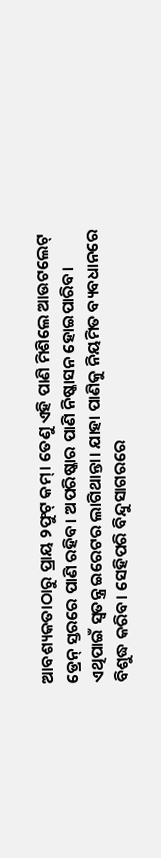ଆବଶ୍ୟକତାଠାରୁ ପ୍ରାୟ ୨ଫୁଟ୍‌ କମ୍‌। ତେଣୁ ଏହି ପାଣି ମିଶିଲେ ଆଉଟଲେଟ୍‌ ଡ୍ରେନ୍‌ ସ୍ତରରେ ପାଣି ରହିବ। ଅପରିଷ୍କାର ପାଣି ନିଷ୍କାସନ ହୋଇପାରିବ। ଏଥିପାଇଁ ସ୍ବତନ୍ତ୍ର ଇରେଟର ଲାଗିଥାନ୍ତା। ଯାହା ପାଣିକୁ ନିୟମିତ ବ୍ୟବଧାନରେ ବିଶୁଦ୍ଧ କରିବ। ସେହିପରି ବିନ୍ଦୁସାଗରରେ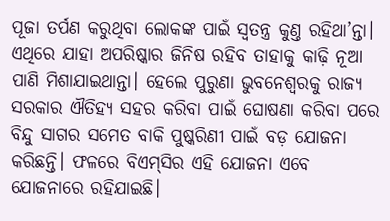ପୂଜା ତର୍ପଣ କରୁଥିବା ଲୋକଙ୍କ ପାଇଁ ସ୍ବତନ୍ତ୍ର କୁଣ୍ତ ରହିଥା’ନ୍ତା। ଏଥିରେ ଯାହା ଅପରିଷ୍କାର ଜିନିଷ ରହିବ ତାହାକୁ କାଢ଼ି ନୂଆ ପାଣି ମିଶାଯାଇଥାନ୍ତା। ହେଲେ ପୁରୁଣା ଭୁବନେଶ୍ବରକୁ ରାଜ୍ୟ ସରକାର ଐତିହ୍ୟ ସହର କରିବା ପାଇଁ ଘୋଷଣା କରିବା ପରେ ବିନ୍ଦୁ ସାଗର ସମେତ ବାକି ପୁଷ୍କରିଣୀ ପାଇଁ ବଡ଼ ଯୋଜନା କରିଛନ୍ତି। ଫଳରେ ବିଏମ୍‌ସିର ଏହି ଯୋଜନା ଏବେ ଯୋଜନାରେ ରହିଯାଇଛି।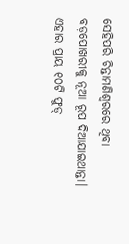ସେହିପରି ଚିନ୍ତାମଣିଶ୍ବରରେ ଥିବା ବଡ଼ପୋଖରୀକୁ ନୂଆ ରୂପ ଦିଆଯାଇଥାନ୍ତା। ଏହାର ପ୍ରାୟ ୧୦ଟି ଫୁଡ୍‌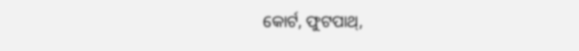କୋର୍ଟ, ଫୁଟପାଥ୍‌,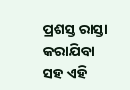ପ୍ରଶସ୍ତ ରାସ୍ତା କରାଯିବା ସହ ଏହି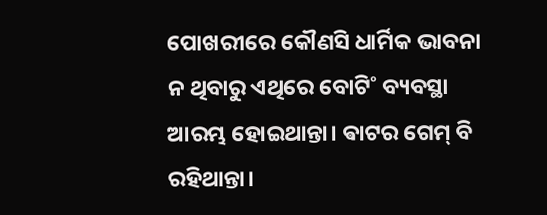ପୋଖରୀରେ କୌଣସି ଧାର୍ମିକ ଭାବନା ନ ଥିବାରୁ ଏଥିରେ ବୋଟି˚ ବ୍ୟବସ୍ଥା ଆରମ୍ଭ ହୋଇଥାନ୍ତା। ଵାଟର ଗେମ୍‌ ବି ରହିଥାନ୍ତା।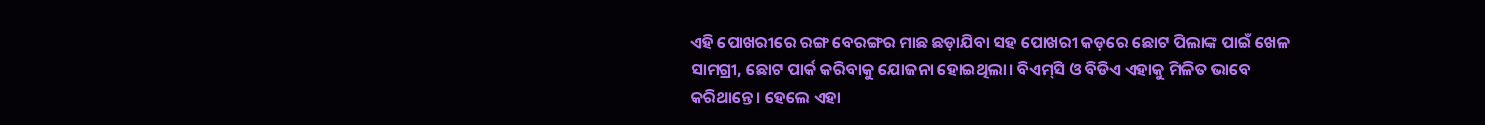ଏହି ପୋଖରୀରେ ରଙ୍ଗ ବେରଙ୍ଗର ମାଛ ଛଡ଼ାଯିବା ସହ ପୋଖରୀ କଡ଼ରେ ଛୋଟ ପିଲାଙ୍କ ପାଇଁ ଖେଳ ସାମଗ୍ରୀ, ଛୋଟ ପାର୍କ କରିବାକୁ ଯୋଜନା ହୋଇଥିଲା। ବିଏମ୍‌ସି ଓ ବିଡିଏ ଏହାକୁ ମିଳିତ ଭାବେ କରିଥାନ୍ତେ। ହେଲେ ଏହା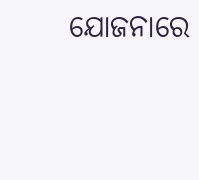ଯୋଜନାରେ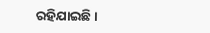ରହିଯାଇଛି।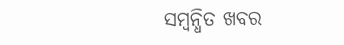ସମ୍ବନ୍ଧିତ ଖବର